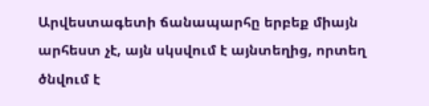Արվեստագետի ճանապարհը երբեք միայն արհեստ չէ, այն սկսվում է այնտեղից, որտեղ ծնվում է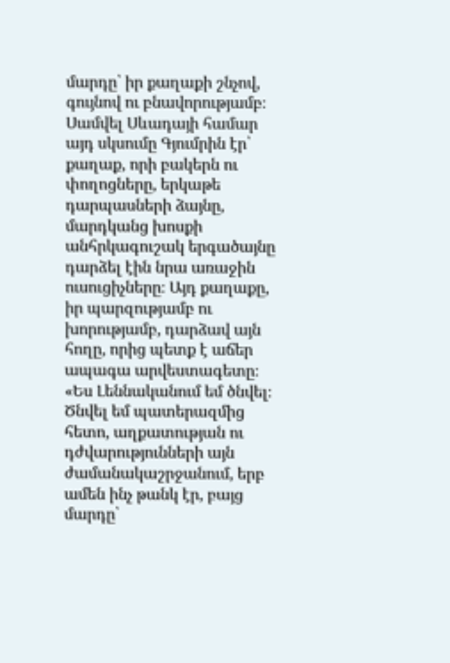մարդը՝ իր քաղաքի շնչով, գույնով ու բնավորությամբ։ Սամվել Սևադայի համար այդ սկսումը Գյումրին էր՝ քաղաք, որի բակերն ու փողոցները, երկաթե դարպասների ձայնը, մարդկանց խոսքի անհրկագուշակ երգածայնը դարձել էին նրա առաջին ուսուցիչները։ Այդ քաղաքը, իր պարզությամբ ու խորությամբ, դարձավ այն հողը, որից պետք է աճեր ապագա արվեստագետը։
«Ես Լեննականում եմ ծնվել։ Ծնվել եմ պատերազմից հետո, աղքատության ու դժվարությունների այն ժամանակաշրջանում, երբ ամեն ինչ թանկ էր, բայց մարդը՝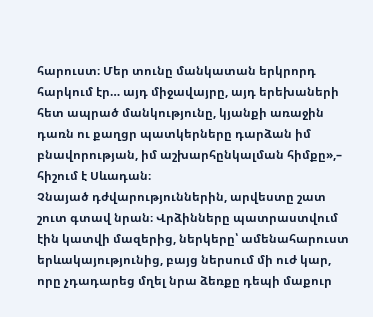հարուստ։ Մեր տունը մանկատան երկրորդ հարկում էր… այդ միջավայրը, այդ երեխաների հետ ապրած մանկությունը, կյանքի առաջին դառն ու քաղցր պատկերները դարձան իմ բնավորության, իմ աշխարհընկալման հիմքը»,– հիշում է Սևադան։
Չնայած դժվարություններին, արվեստը շատ շուտ գտավ նրան։ Վրձինները պատրաստվում էին կատվի մազերից, ներկերը՝ ամենահարուստ երևակայությունից, բայց ներսում մի ուժ կար, որը չդադարեց մղել նրա ձեռքը դեպի մաքուր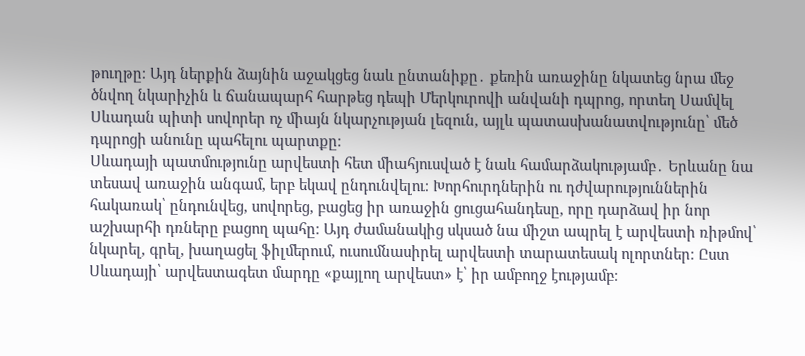թուղթը։ Այդ ներքին ձայնին աջակցեց նաև ընտանիքը․ քեռին առաջինը նկատեց նրա մեջ ծնվող նկարիչին և ճանապարհ հարթեց դեպի Մերկուրովի անվանի դպրոց, որտեղ Սամվել Սևադան պիտի սովորեր ոչ միայն նկարչության լեզուն, այլև պատասխանատվությունը՝ մեծ դպրոցի անունը պահելու պարտքը։
Սևադայի պատմությունը արվեստի հետ միահյուսված է նաև համարձակությամբ․ Երևանը նա տեսավ առաջին անգամ, երբ եկավ ընդունվելու։ Խորհուրդներին ու դժվարություններին հակառակ՝ ընդունվեց, սովորեց, բացեց իր առաջին ցուցահանդեսը, որը դարձավ իր նոր աշխարհի դռները բացող պահը։ Այդ ժամանակից սկսած նա միշտ ապրել է արվեստի ռիթմով՝ նկարել, գրել, խաղացել ֆիլմերում, ուսումնասիրել արվեստի տարատեսակ ոլորտներ։ Ըստ Սևադայի՝ արվեստագետ մարդը «քայլող արվեստ» է՝ իր ամբողջ էությամբ։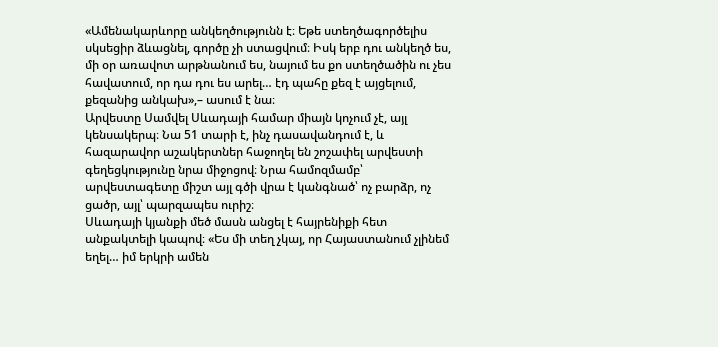«Ամենակարևորը անկեղծությունն է։ Եթե ստեղծագործելիս սկսեցիր ձևացնել, գործը չի ստացվում։ Իսկ երբ դու անկեղծ ես, մի օր առավոտ արթնանում ես, նայում ես քո ստեղծածին ու չես հավատում, որ դա դու ես արել… էդ պահը քեզ է այցելում, քեզանից անկախ»,– ասում է նա։
Արվեստը Սամվել Սևադայի համար միայն կոչում չէ, այլ կենսակերպ։ Նա 51 տարի է, ինչ դասավանդում է, և հազարավոր աշակերտներ հաջողել են շոշափել արվեստի գեղեցկությունը նրա միջոցով։ Նրա համոզմամբ՝ արվեստագետը միշտ այլ գծի վրա է կանգնած՝ ոչ բարձր, ոչ ցածր, այլ՝ պարզապես ուրիշ։
Սևադայի կյանքի մեծ մասն անցել է հայրենիքի հետ անքակտելի կապով։ «Ես մի տեղ չկայ, որ Հայաստանում չլինեմ եղել… իմ երկրի ամեն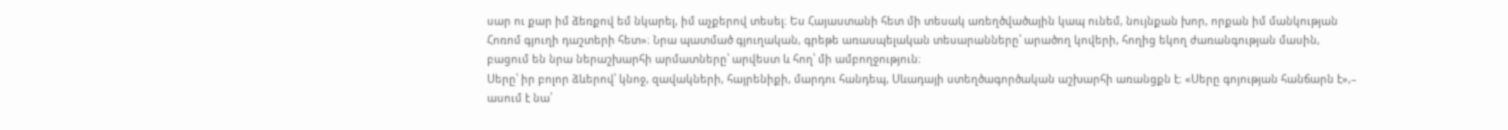սար ու քար իմ ձեռքով եմ նկարել, իմ աչքերով տեսել։ Ես Հայաստանի հետ մի տեսակ առեղծվածային կապ ունեմ, նույնքան խոր, որքան իմ մանկության Հոռոմ գյուղի դաշտերի հետ»։ Նրա պատմած գյուղական, գրեթե առասպելական տեսարանները՝ արածող կովերի, հողից եկող ժառանգության մասին, բացում են նրա ներաշխարհի արմատները՝ արվեստ և հող՝ մի ամբողջություն։
Սերը՝ իր բոլոր ձևերով՝ կնոջ, զավակների, հայրենիքի, մարդու հանդեպ, Սևադայի ստեղծագործական աշխարհի առանցքն է։ «Սերը գոյության հանճարն է»,– ասում է նա՝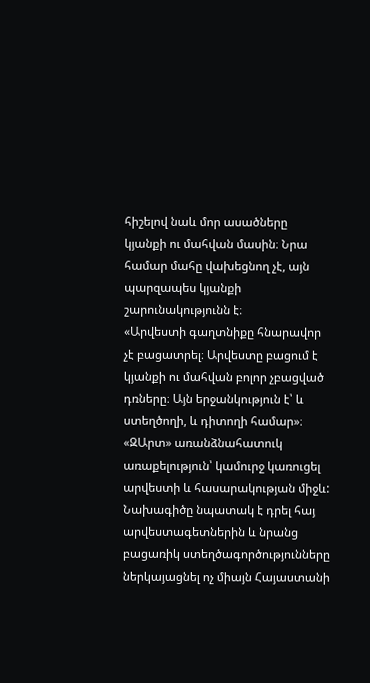հիշելով նաև մոր ասածները կյանքի ու մահվան մասին։ Նրա համար մահը վախեցնող չէ, այն պարզապես կյանքի շարունակությունն է։
«Արվեստի գաղտնիքը հնարավոր չէ բացատրել։ Արվեստը բացում է կյանքի ու մահվան բոլոր չբացված դռները։ Այն երջանկություն է՝ և ստեղծողի, և դիտողի համար»։
«ԶԱրտ» առանձնահատուկ առաքելություն՝ կամուրջ կառուցել արվեստի և հասարակության միջև: Նախագիծը նպատակ է դրել հայ արվեստագետներին և նրանց բացառիկ ստեղծագործությունները ներկայացնել ոչ միայն Հայաստանի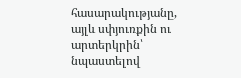հասարակությանը, այլև սփյուռքին ու արտերկրին՝ նպաստելով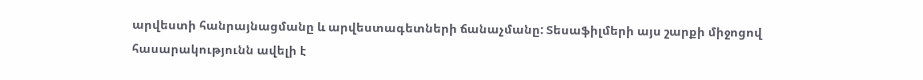արվեստի հանրայնացմանը և արվեստագետների ճանաչմանը: Տեսաֆիլմերի այս շարքի միջոցով հասարակությունն ավելի է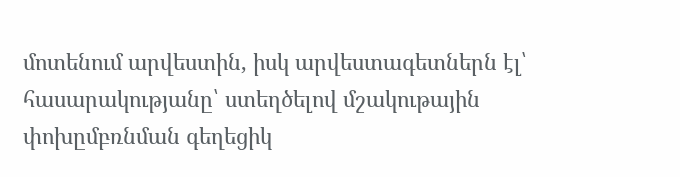մոտենում արվեստին, իսկ արվեստագետներն էլ՝ հասարակությանը՝ ստեղծելով մշակութային փոխըմբռնման գեղեցիկ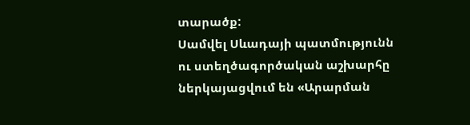տարածք:
Սամվել Սևադայի պատմությունն ու ստեղծագործական աշխարհը ներկայացվում են «Արարման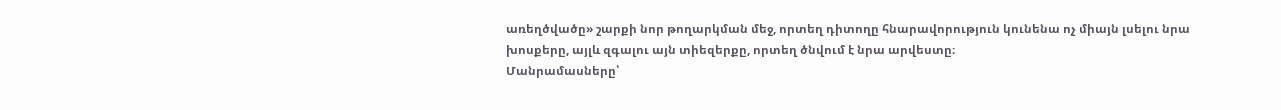առեղծվածը» շարքի նոր թողարկման մեջ, որտեղ դիտողը հնարավորություն կունենա ոչ միայն լսելու նրա խոսքերը, այլև զգալու այն տիեզերքը, որտեղ ծնվում է նրա արվեստը։
Մանրամասները՝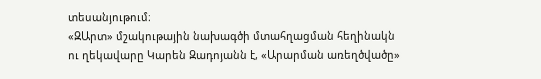տեսանյութում։
«ԶԱրտ» մշակութային նախագծի մտահղացման հեղինակն ու ղեկավարը Կարեն Զադոյանն է, «Արարման առեղծվածը»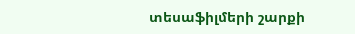տեսաֆիլմերի շարքի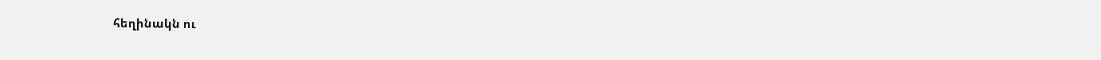հեղինակն ու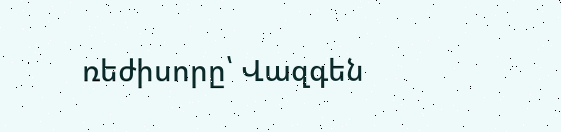ռեժիսորը՝ Վազգեն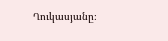Ղուկասյանը։